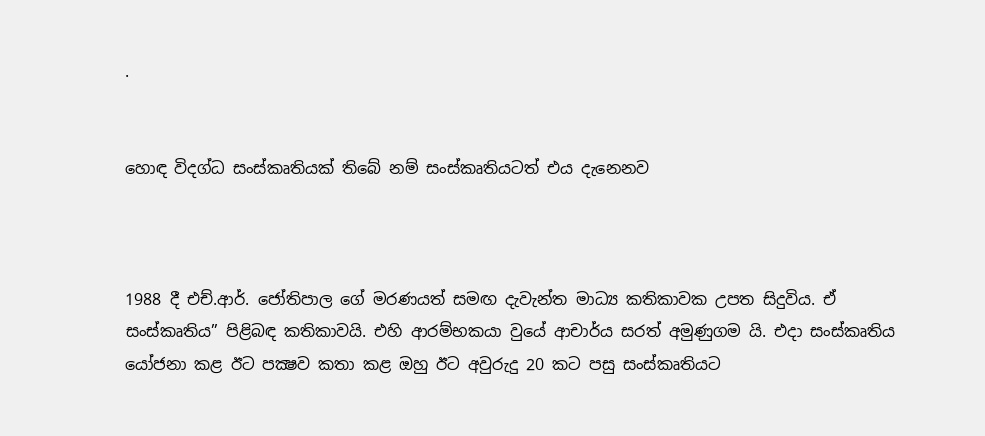.


හොඳ විදග්ධ සංස්කෘතියක් තිබේ නම් සංස්කෘතියටත් එය දැනෙනව



1988 දී එච්.ආර්. ජෝතිපාල ගේ මරණයත් සමඟ දැවැන්ත මාධ්‍ය කතිකාවක උපත සිදුවිය. ඒ සංස්කෘතිය” පිළිබඳ කතිකාවයි. එහි ආරම්භකයා වුයේ ආචාර්ය සරත් අමුණුගම යි. එදා සංස්කෘතිය යෝජනා කළ ඊට පක්‍ෂව කතා කළ ඔහු ඊට අවුරුදු 20 කට පසු සංස්කෘතියට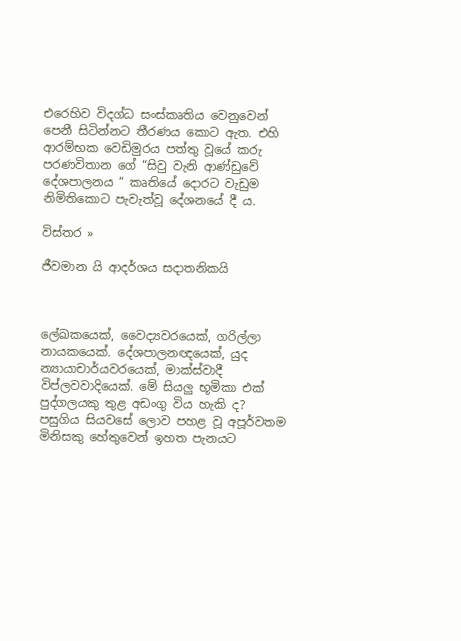එරෙහිව විදග්ධ සංස්කෘතිය වෙනුවෙන් පෙනී සිටින්නට තීරණය කොට ඇත. එහි ආරම්භක වෙඩිමුරය පත්තු වූයේ කරු පරණවිතාන ගේ “සිවු වැනි ආණ්ඩුවේ දේශපාලනය “ කෘතියේ දොරට වැඩුම නිමිතිකොට පැවැත්වූ දේශනයේ දී ය.

විස්තර »

ජීවමාන යි ආදර්ශය සදාතනිකයි



ලේඛකයෙක්, වෛද්‍යවරයෙක්, ගරිල්ලා නායකයෙක්. දේශපාලනඥයෙක්, යුද න්‍යායාචාර්යවරයෙක්, මාක්ස්වාදී විප්ලවවාදියෙක්. මේ සියලු භූමිකා එක් පුද්ගලයකු තුළ අඩංගු විය හැකි ද? පසුගිය සියවසේ ලොව පහළ වූ අපූර්වතම මිනිසකු හේතුවෙන් ඉහත පැනයට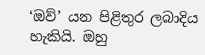‘ඔව්’ යන පිළිතුර ලබාදිය හැකියි. ඔහු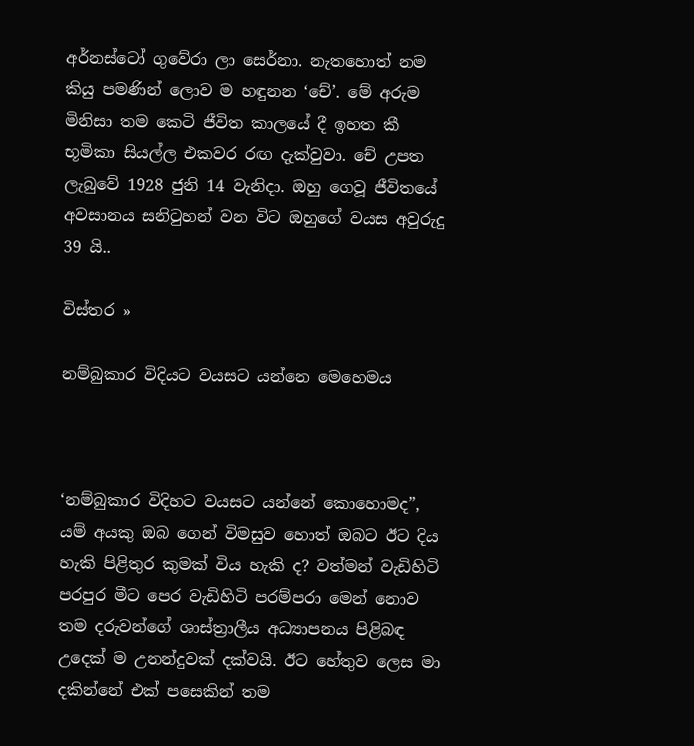අර්නස්ටෝ ගුවේරා ලා සෙර්නා. නැතහොත් නම කියු පමණින් ලොව ම හඳුනන ‘චේ’. මේ අරුම මිනිසා තම කෙටි ජීවිත කාලයේ දී ඉහත කී භූමිකා සියල්ල එකවර රඟ දැක්වුවා. චේ උපත ලැබුවේ 1928 ජුනි 14 වැනිදා. ඔහු ගෙවූ ජීවිතයේ අවසානය සනිටුහන් වන විට ඔහුගේ වයස අවුරුදු 39 යි..

විස්තර »

නම්බුකාර විදියට වයසට යන්නෙ මෙහෙමය



‘නම්බුකාර විදිහට වයසට යන්නේ කොහොමද”, යම් අයකු ඔබ ගෙන් විමසුව හොත් ඔබට ඊට දිය හැකි පිළිතුර කුමක් විය හැකි ද? වත්මන් වැඩිහිටි පරපුර මීට පෙර වැඩිහිටි පරම්පරා මෙන් නොව තම දරුවන්ගේ ශාස්ත්‍රාලීය අධ්‍යාපනය පිළිබඳ උදෙක් ම උනන්දුවක් දක්වයි. ඊට හේතුව ලෙස මා දකින්නේ එක් පසෙකින් තම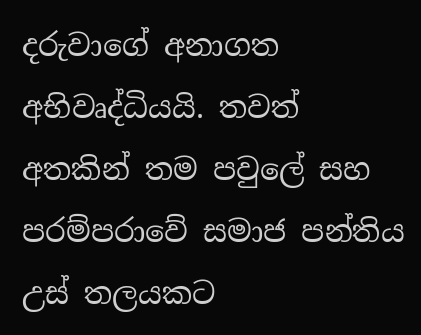දරුවාගේ අනාගත අභිවෘද්ධියයි. තවත් අතකින් තම පවුලේ සහ පරම්පරාවේ සමාජ පන්තිය උස් තලයකට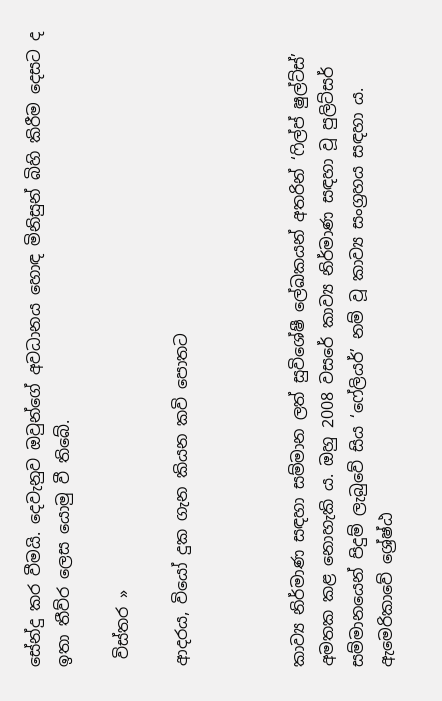සේන්දු කර වීමයි. දෙවැනුව ඔවුන්ගේ අවධානය හොඳ මිනිසුන් බිහි කිරීම දෙසට ද ඉතා තීව්ර ලෙස යොමු වී තිබේ.

 විස්තර »

ආදරය, වියෝ දුක ගැන කියන කවි පොතට



කාව්‍ය නිර්මාණ සඳහා සම්මාන ලත් සුවිශේෂී ලේඛකයන් අතරින් ‘ෆිල්ප් ෂුල්ට්ස්’ අමතක කළ නොහැකි ය. ඔහු 2008 වසරේ කාව්‍ය නිර්මාණ සඳහා වූ පුලිට්සර් සම්මානයෙන් පිදුම් ලැබුවේ සිය ‘ෆේලියර්’ නම් වූ කාව්‍ය සංග්‍රහය සඳහා ය. ඇමෙරිකාවේ ශ්‍රේෂ්ඨ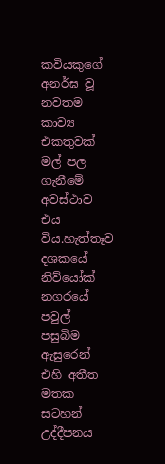කවියකුගේ අනර්ඝ වූ නවතම කාව්‍ය එකතුවක් මල් පල ගැනීමේ අවස්ථාව එය විය.හැත්තෑව දශකයේ නිව්යෝක් නගරයේ පවුල් පසුබිම ඇසුරෙන් එහි අතීත මතක සටහන් උද්දීපනය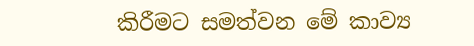කිරීමට සමත්වන මේ කාව්‍ය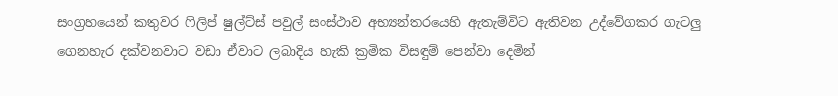සංග්‍රහයෙන් කතුවර ෆිලිප් ෂුල්ට්ස් පවුල් සංස්ථාව අභ්‍යන්තරයෙහි ඇතැම්විට ඇතිවන උද්වේගකර ගැටලු ගෙනහැර දක්වනවාට වඩා ඒවාට ලබාදිය හැකි ක්‍රමික විසඳුම් පෙන්වා දෙමින්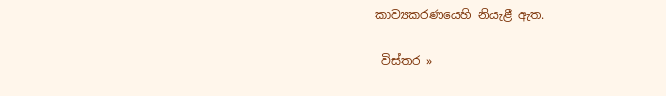කාව්‍යකරණයෙහි නියැළී ඇත.

 විස්තර »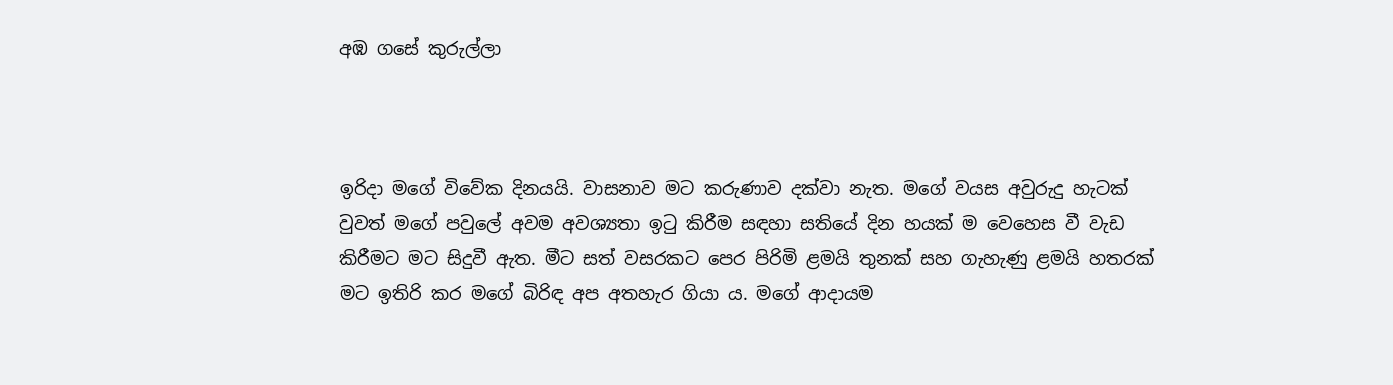අඹ ගසේ කුරුල්ලා



ඉරිදා මගේ විවේක දිනයයි. වාසනාව මට කරුණාව දක්වා නැත. මගේ වයස අවුරුදු හැටක් වුවත් මගේ පවුලේ අවම අවශ්‍යතා ඉටු කිරීම සඳහා සතියේ දින හයක් ම වෙහෙස වී වැඩ කිරීමට මට සිදුවී ඇත. මීට සත් වසරකට පෙර පිරිමි ළමයි තුනක් සහ ගැහැණු ළමයි හතරක් මට ඉතිරි කර මගේ බිරිඳ අප අතහැර ගියා ය. මගේ ආදායම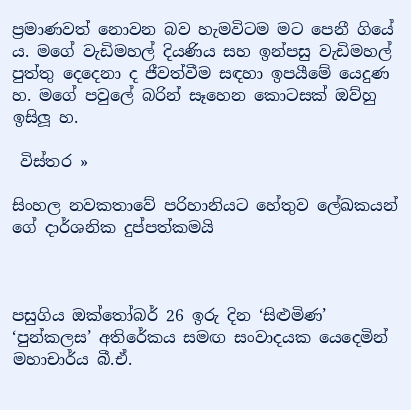ප්‍රමාණවත් නොවන බව හැමවිටම මට පෙනී ගියේ ය. මගේ වැඩිමහල් දියණිය සහ ඉන්පසු වැඩිමහල් පුත්තු දෙදෙනා ද ජීවත්වීම සඳහා ඉපයීමේ යෙදුණ හ. මගේ පවුලේ බරින් සෑහෙන කොටසක් ඔව්හු ඉසිලූ හ.

 විස්තර »

සිංහල නවකතාවේ පරිහානියට හේතුව ලේඛකයන් ගේ දාර්ශනික දුප්පත්කමයි



පසුගිය ඔක්තෝබර් 26 ඉරු දින ‘සිළුමිණ’ ‘පුන්කලස’ අතිරේකය සමඟ සංවාදයක යෙදෙමින් මහාචාර්ය බී.ඒ.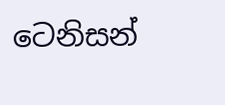ටෙනිසන්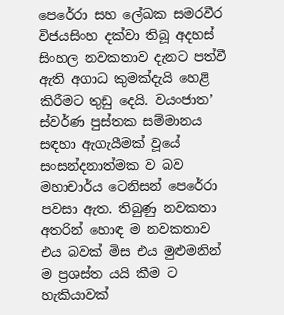පෙරේරා සහ ලේඛක සමරවීර විජයසිංහ දක්වා තිබූ අදහස් සිංහල නවකතාව දැනට පත්වී ඇති අගාධ කුමක්දැයි හෙළි කිරීමට තුඩු දෙයි. වයංජාත’ ස්වර්ණ පුස්තක සම්මානය සඳහා ඇගැයීමක් වූයේ සංසන්දනාත්මක ව බව මහාචාර්ය ටෙනිසන් පෙරේරා පවසා ඇත. තිබුණු නවකතා අතරින් හොඳ ම නවකතාව එය බවක් මිස එය මුළුමනින් ම ප්‍රශස්ත යයි කීම ට හැකියාවක්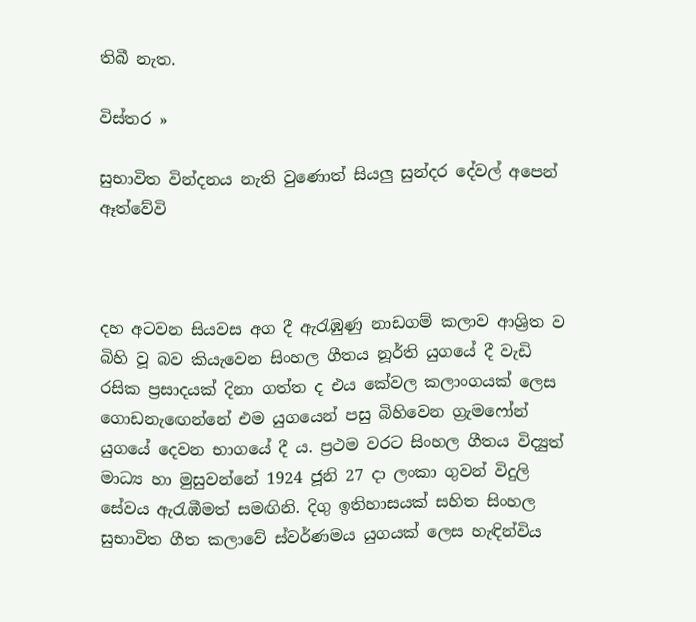තිබී නැත.

විස්තර »

සුභාවිත වින්දනය නැති වුණොත් සියලු සුන්දර දේවල් අපෙන් ඈත්වේවි



දහ අටවන සියවස අග දී ඇරැඹුණු නාඩගම් කලාව ආශ්‍රිත ව බිහි වූ බව කියැවෙන සිංහල ගීතය නූර්ති යුගයේ දී වැඩි රසික ප්‍රසාදයක් දිනා ගත්ත ද එය කේවල කලාංගයක් ලෙස ගොඩනැඟෙන්නේ එම යුගයෙන් පසු බිහිවෙන ග්‍රැමෆෝන් යුගයේ දෙවන භාගයේ දී ය. ප්‍රථම වරට සිංහල ගීතය විද්‍යුත් මාධ්‍ය හා මුසුවන්නේ 1924 ජූනි 27 දා ලංකා ගුවන් විදුලි සේවය ඇරැඹීමත් සමඟිනි. දිගු ඉතිහාසයක් සහිත සිංහල සුභාවිත ගීත කලාවේ ස්වර්ණමය යුගයක් ලෙස හැඳින්විය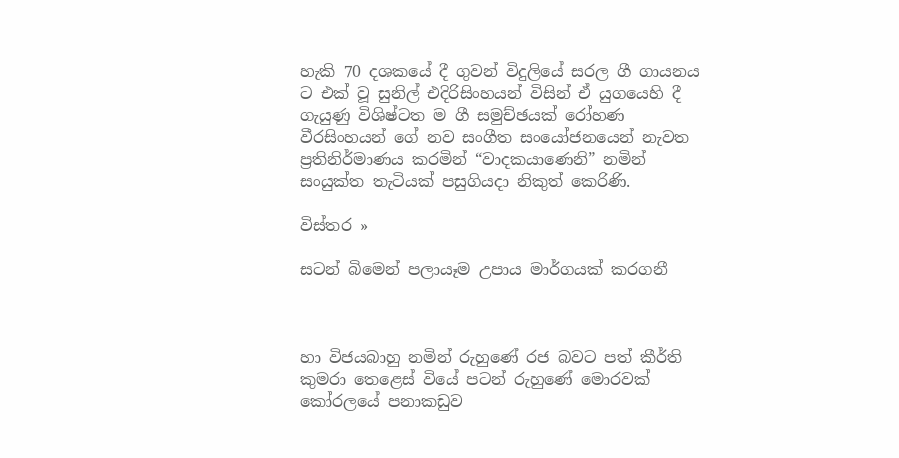හැකි 70 දශකයේ දී ගුවන් විදුලියේ සරල ගී ගායනය ට එක් වූ සුනිල් එදිරිසිංහයන් විසින් ඒ යුගයෙහි දී ගැයුණු විශිෂ්ටත ම ගී සමුච්ඡයක් රෝහණ වීරසිංහයන් ගේ නව සංගීත සංයෝජනයෙන් නැවත ප්‍රතිනිර්මාණය කරමින් “වාදකයාණෙනි” නමින් සංයුක්ත තැටියක් පසුගියදා නිකුත් කෙරිණි.

විස්තර »

සටන් බිමෙන් පලායෑම උපාය මාර්ගයක් කරගනී



හා විජයබාහු නමින් රුහුණේ රජ බවට පත් කීර්ති කුමරා තෙළෙස් වියේ පටන් රුහුණේ මොරවක් කෝරලයේ පනාකඩුව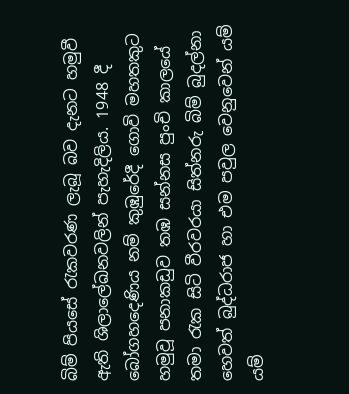බිම් පියසේ රැකවරණ ලැබූ බව දැනට හමුවී ඇති ශිලාලේඛනවලින් පැහැදිලිය. 1948 දී බෝගහදෙණිය නම් කුඹුරේදී ගොවි මහතකුට හමුවූ පනාකඩුව තඹ සන්නස පුංචි කාලයේ තමා රැක සිටි වීරවරයා සිත්නරු බිම් බුදල්නා හෙවත් බුද්ධරාජ හා එම පවුල වෙනුවෙන් යම් යම්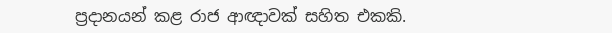ප්‍රදානයන් කළ රාජ ආඥාවක් සහිත එකකි.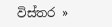විස්තර »